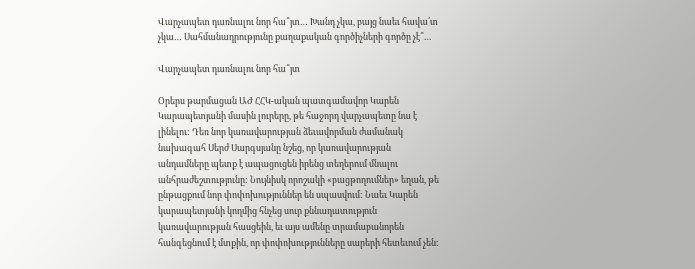Վարչապետ դառնալու նոր հա՞յտ… Խանդ չկա, բայց նաեւ հավա՛տ չկա… Սահմանադրությունը քաղաքական գործիչների գործը չէ՞…

Վարչապետ դառնալու նոր հա՞յտ

Օրերս թարմացան ԱԺ ՀՀԿ-ական պատգամավոր Կարեն Կարապետյանի մասին լուրերը, թե հաջորդ վարչապետը նա է լինելու: Դեռ նոր կառավարության ձեւավորման ժամանակ նախագահ Սերժ Սարգսյանը նշեց, որ կառավարության անդամները պետք է ապացուցեն իրենց տեղերում մնալու անհրաժեշտությունը: Նույնիսկ որոշակի «բացթողումներ» եղան, թե ընթացքում նոր փոփոխություններ են սպասվում: Նաեւ Կարեն կարապետյանի կողմից հնչեց սուր քննադատություն կառավարության հասցեին, եւ այս ամենը տրամաբանորեն հանգեցնում է մտքին, որ փոփոխությունները սարերի հետեւում չեն: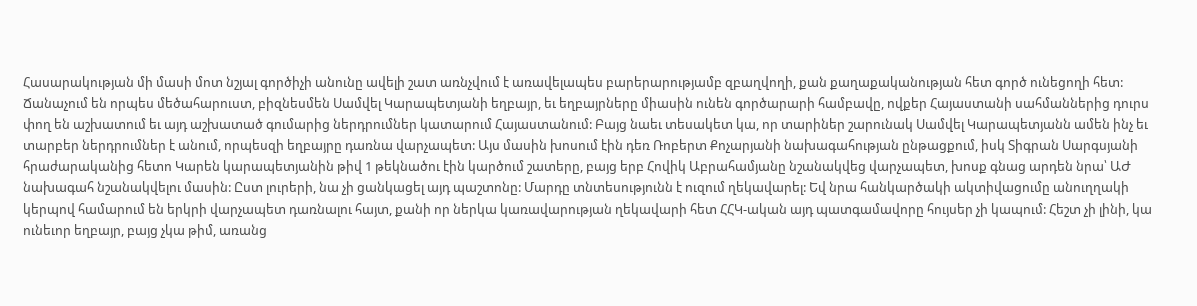Հասարակության մի մասի մոտ նշյալ գործիչի անունը ավելի շատ առնչվում է առավելապես բարերարությամբ զբաղվողի, քան քաղաքականության հետ գործ ունեցողի հետ: Ճանաչում են որպես մեծահարուստ, բիզնեսմեն Սամվել Կարապետյանի եղբայր, եւ եղբայրները միասին ունեն գործարարի համբավը, ովքեր Հայաստանի սահմաններից դուրս փող են աշխատում եւ այդ աշխատած գումարից ներդրումներ կատարում Հայաստանում: Բայց նաեւ տեսակետ կա, որ տարիներ շարունակ Սամվել Կարապետյանն ամեն ինչ եւ տարբեր ներդրումներ է անում, որպեսզի եղբայրը դառնա վարչապետ: Այս մասին խոսում էին դեռ Ռոբերտ Քոչարյանի նախագահության ընթացքում, իսկ Տիգրան Սարգսյանի հրաժարականից հետո Կարեն կարապետյանին թիվ 1 թեկնածու էին կարծում շատերը, բայց երբ Հովիկ Աբրահամյանը նշանակվեց վարչապետ, խոսք գնաց արդեն նրա՝ ԱԺ նախագահ նշանակվելու մասին: Ըստ լուրերի, նա չի ցանկացել այդ պաշտոնը: Մարդը տնտեսությունն է ուզում ղեկավարել: Եվ նրա հանկարծակի ակտիվացումը անուղղակի կերպով համարում են երկրի վարչապետ դառնալու հայտ, քանի որ ներկա կառավարության ղեկավարի հետ ՀՀԿ-ական այդ պատգամավորը հույսեր չի կապում: Հեշտ չի լինի, կա ունեւոր եղբայր, բայց չկա թիմ, առանց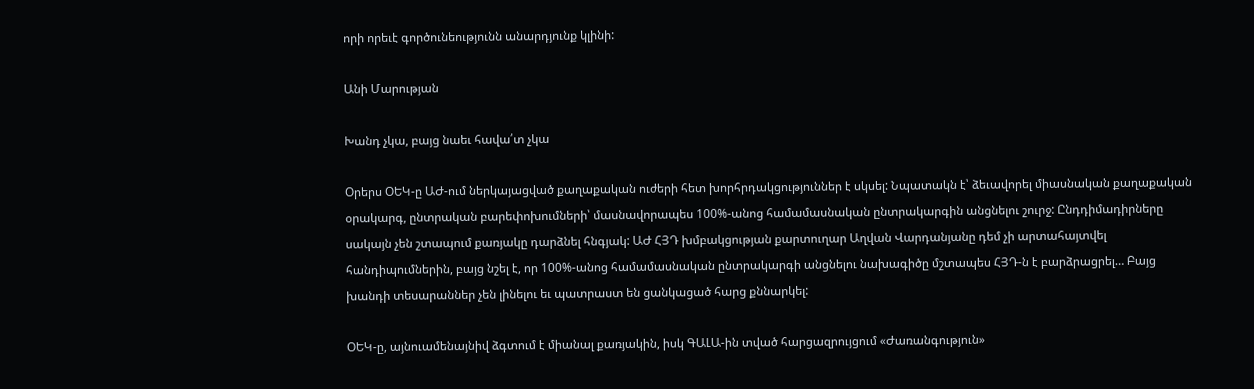որի որեւէ գործունեությունն անարդյունք կլինի:

Անի Մարության

Խանդ չկա, բայց նաեւ հավա՛տ չկա

Օրերս ՕԵԿ-ը ԱԺ-ում ներկայացված քաղաքական ուժերի հետ խորհրդակցություններ է սկսել: Նպատակն է՝ ձեւավորել միասնական քաղաքական օրակարգ, ընտրական բարեփոխումների՝ մասնավորապես 100%-անոց համամասնական ընտրակարգին անցնելու շուրջ: Ընդդիմադիրները սակայն չեն շտապում քառյակը դարձնել հնգյակ: ԱԺ ՀՅԴ խմբակցության քարտուղար Աղվան Վարդանյանը դեմ չի արտահայտվել հանդիպումներին, բայց նշել է, որ 100%-անոց համամասնական ընտրակարգի անցնելու նախագիծը մշտապես ՀՅԴ-ն է բարձրացրել… Բայց խանդի տեսարաններ չեն լինելու եւ պատրաստ են ցանկացած հարց քննարկել:

ՕԵԿ-ը, այնուամենայնիվ ձգտում է միանալ քառյակին, իսկ ԳԱԼԱ-ին տված հարցազրույցում «Ժառանգություն»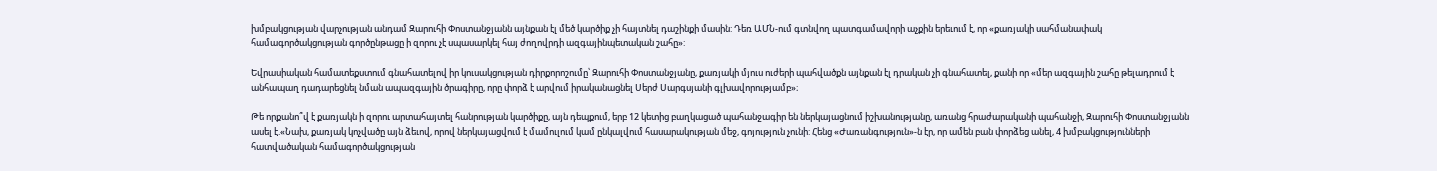խմբակցության վարչության անդամ Զարուհի Փոստանջյանն այնքան էլ մեծ կարծիք չի հայտնել դաշինքի մասին: Դեռ ԱՄՆ-ում գտնվող պատգամավորի աչքին երեւում է, որ «քառյակի սահմանափակ համագործակցության գործընթացը ի զորու չէ սպասարկել հայ ժողովրդի ազգայինպետական շահը»:

Եվրասիական համատեքստում գնահատելով իր կուսակցության դիրքորոշումը՝ Զարուհի Փոստանջյանը, քառյակի մյուս ուժերի պահվածքն այնքան էլ դրական չի գնահատել, քանի որ «մեր ազգային շահը թելադրում է անհապաղ դադարեցնել նման ապազգային ծրագիրը, որը փորձ է արվում իրականացնել Սերժ Սարգսյանի գլխավորությամբ»։

Թե որքանո՞վ է քառյակն ի զորու արտահայտել հանրության կարծիքը, այն դեպքում, երբ 12 կետից բաղկացած պահանջագիր են ներկայացնում իշխանությանը, առանց հրաժարականի պահանջի, Զարուհի Փոստանջյանն ասել է.«Նախ, քառյակ կոչվածը այն ձեւով, որով ներկայացվում է մամուլում կամ ընկալվում հասարակության մեջ, գոյություն չունի: Հենց «Ժառանգություն»-ն էր, որ ամեն բան փորձեց անել, 4 խմբակցությունների հատվածական համագործակցության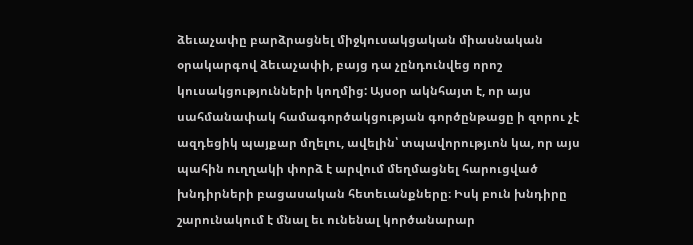ձեւաչափը բարձրացնել միջկուսակցական միասնական օրակարգով ձեւաչափի, բայց դա չընդունվեց որոշ կուսակցությունների կողմից: Այսօր ակնհայտ է, որ այս սահմանափակ համագործակցության գործընթացը ի զորու չէ ազդեցիկ պայքար մղելու, ավելին՝ տպավորությւոն կա, որ այս պահին ուղղակի փորձ է արվում մեղմացնել հարուցված խնդիրների բացասական հետեւանքները։ Իսկ բուն խնդիրը շարունակում է մնալ եւ ունենալ կործանարար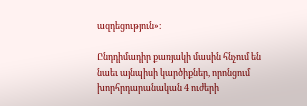ազդեցություն»։

Ընդդիմադիր քառյակի մասին հնչում են նաեւ այնպիսի կարծիքներ, որոնցում խորհրդարանական 4 ուժերի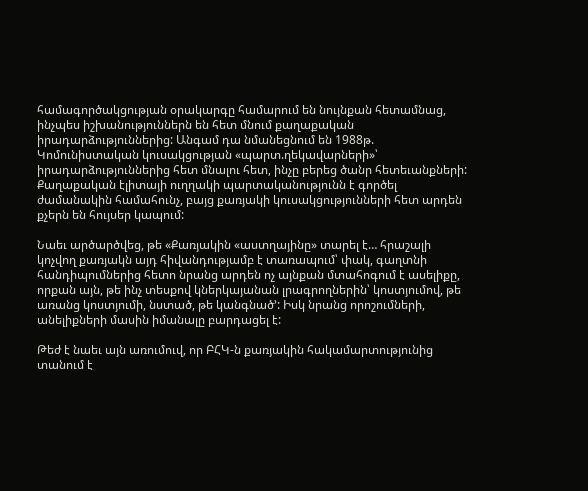համագործակցության օրակարգը համարում են նույնքան հետամնաց, ինչպես իշխանություններն են հետ մնում քաղաքական իրադարձություններից: Անգամ դա նմանեցնում են 1988թ. Կոմունիստական կուսակցության «պարտ.ղեկավարների»՝ իրադարձություններից հետ մնալու հետ, ինչը բերեց ծանր հետեւանքների: Քաղաքական էլիտայի ուղղակի պարտականությունն է գործել ժամանակին համահունչ, բայց քառյակի կուսակցությունների հետ արդեն քչերն են հույսեր կապում:

Նաեւ արծարծվեց, թե «Քառյակին «աստղայինը» տարել է… հրաշալի կոչվող քառյակն այդ հիվանդությամբ է տառապում՝ փակ, գաղտնի հանդիպումներից հետո նրանց արդեն ոչ այնքան մտահոգում է ասելիքը, որքան այն, թե ինչ տեսքով կներկայանան լրագրողներին՝ կոստյումով, թե առանց կոստյումի, նստած, թե կանգնած՚: Իսկ նրանց որոշումների, անելիքների մասին իմանալը բարդացել է:

Թեժ է նաեւ այն առումուվ, որ ԲՀԿ-ն քառյակին հակամարտությունից տանում է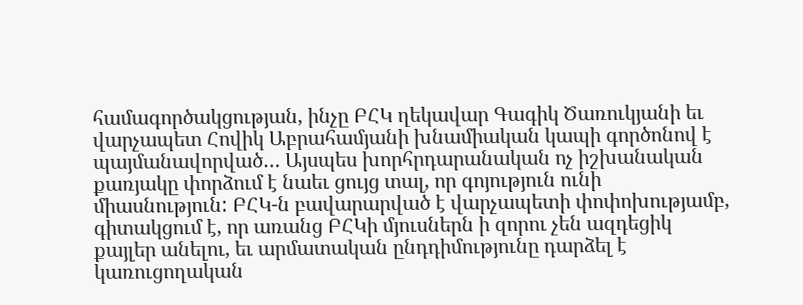համագործակցության, ինչը ԲՀԿ ղեկավար Գագիկ Ծառուկյանի եւ վարչապետ Հովիկ Աբրահամյանի խնամիական կապի գործոնով է պայմանավորված… Այսպես խորհրդարանական ոչ իշխանական քառյակը փորձում է նաեւ ցույց տալ, որ գոյություն ունի միասնություն: ԲՀԿ-ն բավարարված է վարչապետի փոփոխությամբ, գիտակցում է, որ առանց ԲՀԿի մյուսներն ի զորու չեն ազդեցիկ քայլեր անելու, եւ արմատական ընդդիմությունը դարձել է կառուցողական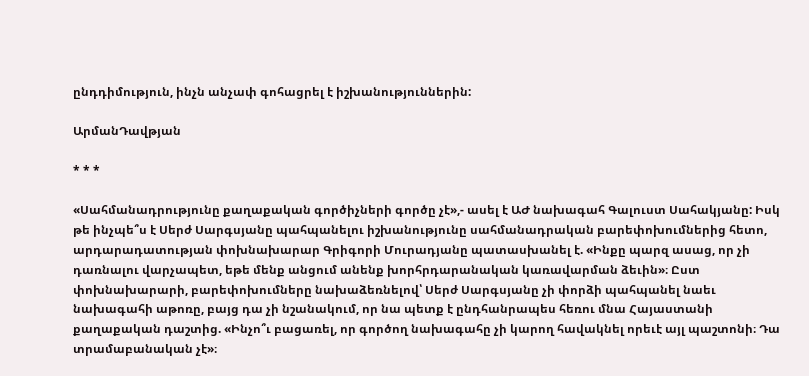ընդդիմություն, ինչն անչափ գոհացրել է իշխանություններին:

ԱրմանԴավթյան

* * *

«Սահմանադրությունը քաղաքական գործիչների գործը չէ»,- ասել է ԱԺ նախագահ Գալուստ Սահակյանը: Իսկ թե ինչպե՞ս է Սերժ Սարգսյանը պահպանելու իշխանությունը սահմանադրական բարեփոխումներից հետո, արդարադատության փոխնախարար Գրիգորի Մուրադյանը պատասխանել է. «Ինքը պարզ ասաց, որ չի դառնալու վարչապետ, եթե մենք անցում անենք խորհրդարանական կառավարման ձեւին»։ Ըստ փոխնախարարի, բարեփոխումները նախաձեռնելով՝ Սերժ Սարգսյանը չի փորձի պահպանել նաեւ նախագահի աթոռը, բայց դա չի նշանակում, որ նա պետք է ընդհանրապես հեռու մնա Հայաստանի քաղաքական դաշտից. «Ինչո՞ւ բացառել, որ գործող նախագահը չի կարող հավակնել որեւէ այլ պաշտոնի։ Դա տրամաբանական չէ»։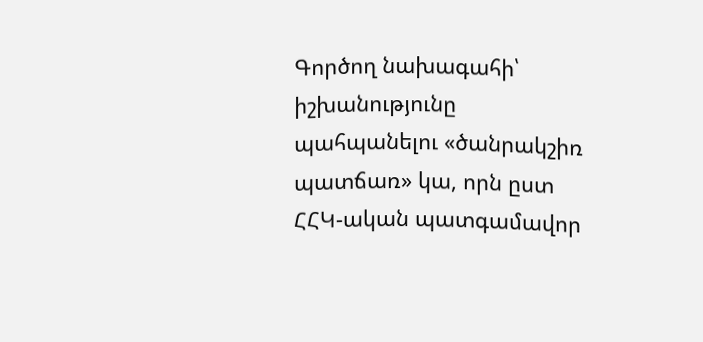Գործող նախագահի՝ իշխանությունը պահպանելու «ծանրակշիռ պատճառ» կա, որն ըստ ՀՀԿ-ական պատգամավոր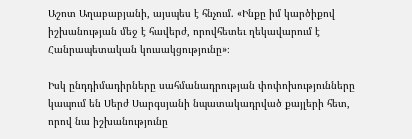Աշոտ Աղաբաբյանի, այսպես է հնչում. «Ինքը իմ կարծիքով իշխանության մեջ է հավերժ, որովհետեւ ղեկավարում է Հանրապետական կուսակցությունը»։

Իսկ ընդդիմադիրները սահմանադրության փոփոխությունները կապում են Սերժ Սարգսյանի նպատակադրված քայլերի հետ, որով նա իշխանությունը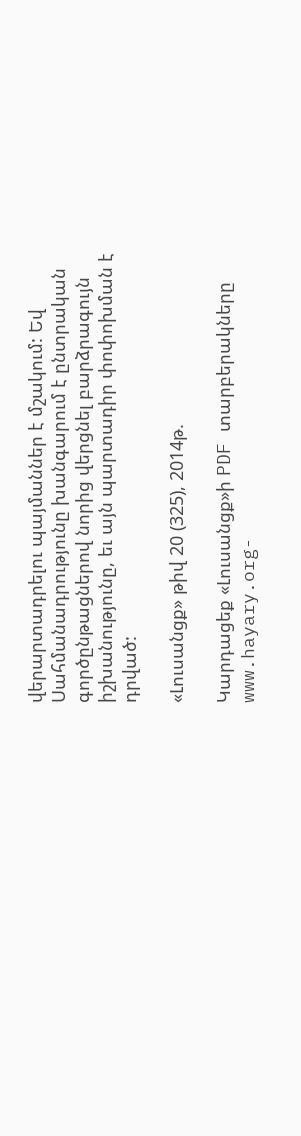վերարտադրելու պայմաններ է մշակում: Եվ Սահմանադրությունը խանգարում է ընտրական գործընթացներով նորից վերցնել բարձրագույն իշխանությունը, եւ այն պարտադիր փոփոխման է դրված:

«Լուսանցք» թիվ 20 (325), 2014թ.

Կարդացեք «Լուսանցք»ի PDF տարբերակները www.hayary.org-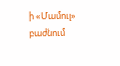ի «Մամուլ» բաժնում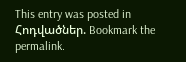This entry was posted in Հոդվածներ. Bookmark the permalink.